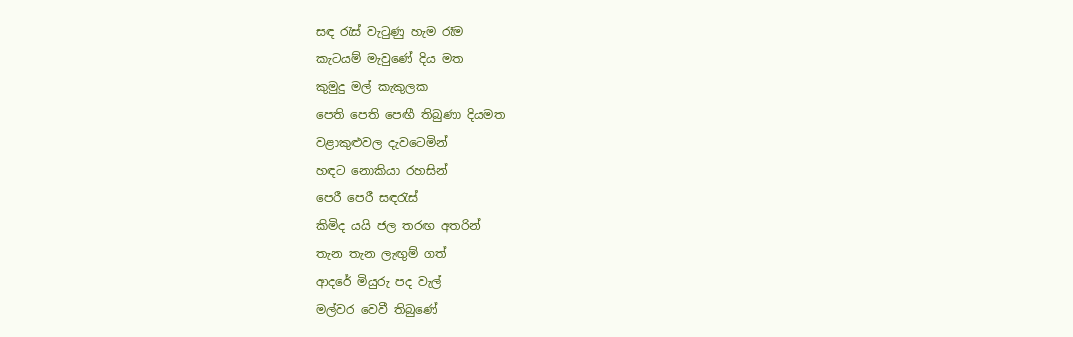සඳ රැස් වැටුණු හැම රෑම
කැටයම් මැවුණේ දිය මත
කුමුදු මල් කැකුලක
පෙති පෙති පෙඟී තිබුණා දියමත
වළාකුළුවල දැවටෙමින්
හඳට නොකියා රහසින්
පෙරී පෙරී සඳරැස්
කිමිද යයි ජල තරඟ අතරින්
තැන තැන ලැඟුම් ගත්
ආදරේ මියුරු පද වැල්
මල්වර වෙවී තිබුණේ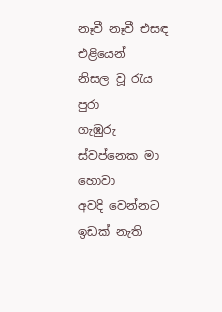නෑවී නෑවී එසඳ එළියෙන්
නිසල වූ රැය පුරා
ගැඹුරු ස්වප්නෙක මා හොවා
අවදි වෙන්නට ඉඩක් නැති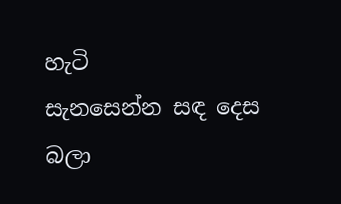හැටි
සැනසෙන්න සඳ දෙස බලා